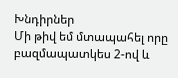Խնդիրներ
Մի թիվ եմ մտապահել որը բազմապատկես 2-ով և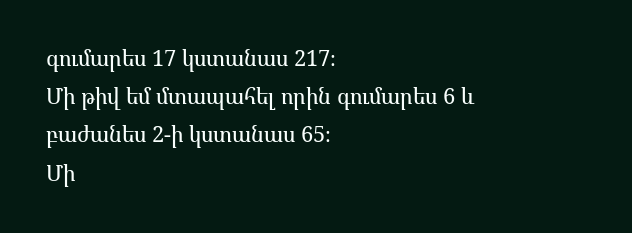գումարես 17 կստանաս 217։
Մի թիվ եմ մտապահել որին գումարես 6 և բաժանես 2-ի կստանաս 65։
Մի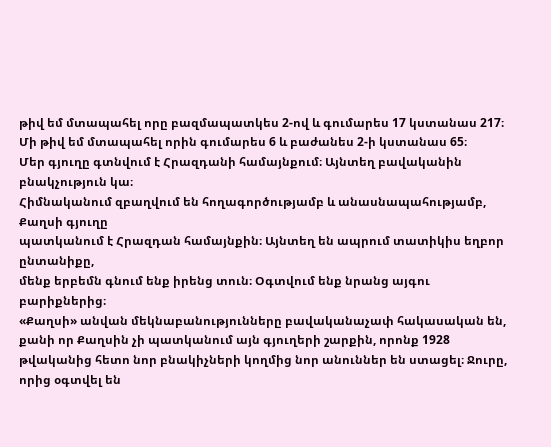թիվ եմ մտապահել որը բազմապատկես 2-ով և գումարես 17 կստանաս 217։
Մի թիվ եմ մտապահել որին գումարես 6 և բաժանես 2-ի կստանաս 65։
Մեր գյուղը գտնվում է Հրազդանի համայնքում։ Այնտեղ բավականին բնակչություն կա։
Հիմնականում զբաղվում են հողագործությամբ և անասնապահությամբ, Քաղսի գյուղը
պատկանում է Հրազդան համայնքին։ Այնտեղ են ապրում տատիկիս եղբոր ընտանիքը,
մենք երբեմն գնում ենք իրենց տուն։ Օգտվում ենք նրանց այգու բարիքներից։
«Քաղսի» անվան մեկնաբանությունները բավականաչափ հակասական են, քանի որ Քաղսին չի պատկանում այն գյուղերի շարքին, որոնք 1928 թվականից հետո նոր բնակիչների կողմից նոր անուններ են ստացել։ Ջուրը, որից օգտվել են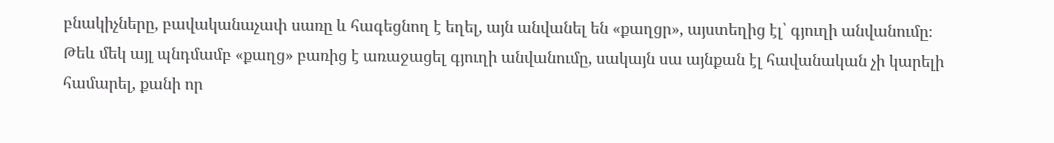բնակիչները, բավականաչափ սառը և հագեցնող է եղել, այն անվանել են «քաղցր», այստեղից էլ՝ գյուղի անվանումը։
Թեև մեկ այլ պնդմամբ «քաղց» բառից է առաջացել գյուղի անվանումը, սակայն սա այնքան էլ հավանական չի կարելի համարել, քանի որ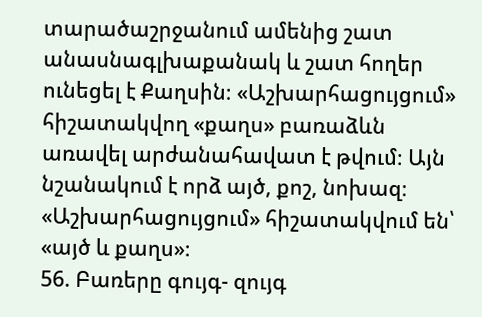տարածաշրջանում ամենից շատ անասնագլխաքանակ և շատ հողեր ունեցել է Քաղսին։ «Աշխարհացույցում» հիշատակվող «քաղս» բառաձևն առավել արժանահավատ է թվում։ Այն նշանակում է որձ այծ, քոշ, նոխազ։ «Աշխարհացույցում» հիշատակվում են՝ «այծ և քաղս»։
56. Բառերը գույգ- զույգ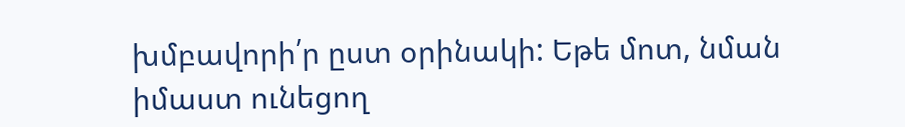խմբավորի՛ր ըստ օրինակի: Եթե մոտ, նման իմաստ ունեցող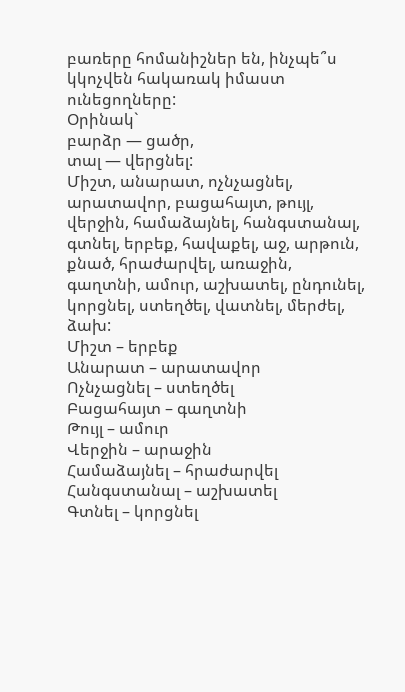բառերը հոմանիշներ են, ինչպե՞ս կկոչվեն հակառակ իմաստ ունեցողները:
Օրինակ`
բարձր — ցածր,
տալ — վերցնել:
Միշտ, անարատ, ոչնչացնել, արատավոր, բացահայտ, թույլ, վերջին, համաձայնել, հանգստանալ, գտնել, երբեք, հավաքել, աջ, արթուն, քնած, հրաժարվել, առաջին, գաղտնի, ամուր, աշխատել, ընդունել, կորցնել, ստեղծել, վատնել, մերժել, ձախ:
Միշտ – երբեք
Անարատ – արատավոր
Ոչնչացնել – ստեղծել
Բացահայտ – գաղտնի
Թույլ – ամուր
Վերջին – արաջին
Համաձայնել – հրաժարվել
Հանգստանալ – աշխատել
Գտնել – կորցնել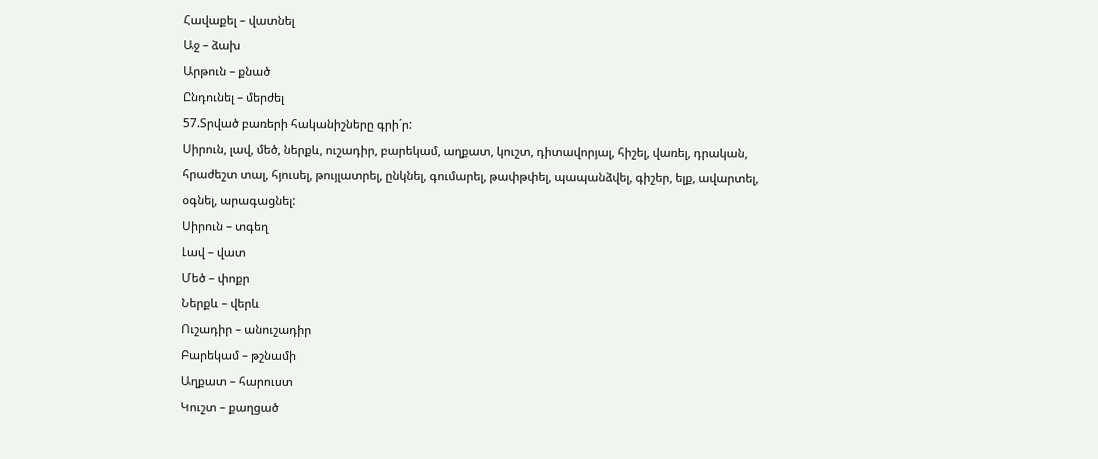Հավաքել – վատնել
Աջ – ձախ
Արթուն – քնած
Ընդունել – մերժել
57.Տրված բառերի հականիշները գրի´ր:
Սիրուն, լավ, մեծ, ներքև, ուշադիր, բարեկամ, աղքատ, կուշտ, դիտավորյալ, հիշել, վառել, դրական, հրաժեշտ տալ, հյուսել, թույլատրել, ընկնել, գումարել, թափթփել, պապանձվել, գիշեր, ելք, ավարտել, օգնել, արագացնել:
Սիրուն – տգեղ
Լավ – վատ
Մեծ – փոքր
Ներքև – վերև
Ուշադիր – անուշադիր
Բարեկամ – թշնամի
Աղքատ – հարուստ
Կուշտ – քաղցած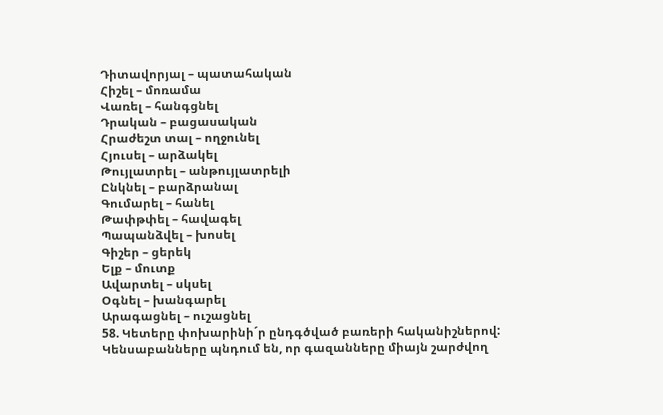Դիտավորյալ – պատահական
Հիշել – մոռամա
Վառել – հանգցնել
Դրական – բացասական
Հրաժեշտ տալ – ողջունել
Հյուսել – արձակել
Թույլատրել – անթույլատրելի
Ընկնել – բարձրանալ
Գումարել – հանել
Թափթփել – հավագել
Պապանձվել – խոսել
Գիշեր – ցերեկ
Ելք – մուտք
Ավարտել – սկսել
Օգնել – խանգարել
Արագացնել – ուշացնել
58. Կետերը փոխարինի´ր ընդգծված բառերի հականիշներով:
Կենսաբանները պնդում են, որ գազանները միայն շարժվող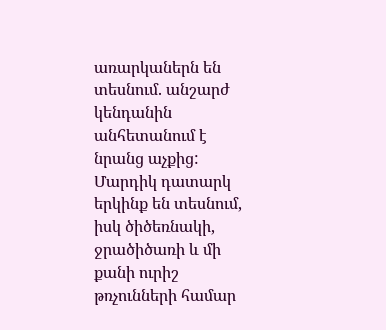առարկաներն են տեսնում. անշարժ կենդանին անհետանում է նրանց աչքից:
Մարդիկ դատարկ երկինք են տեսնում, իսկ ծիծեռնակի, ջրածիծառի և մի քանի ուրիշ թռչունների համար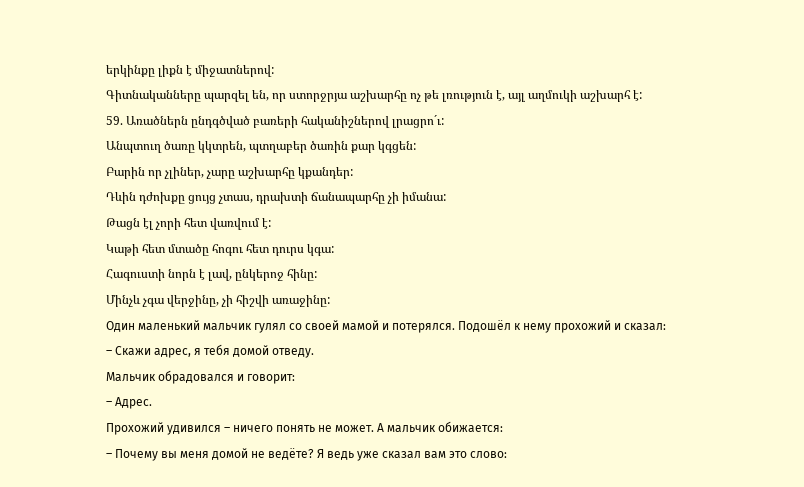երկինքը լիքն է միջատներով:
Գիտնականները պարզել են, որ ստորջրյա աշխարհը ոչ թե լռություն է, այլ աղմուկի աշխարհ է:
59. Առածներն ընդգծված բառերի հականիշներով լրացրո´ւ:
Անպտուղ ծառը կկտրեն, պտղաբեր ծառին քար կգցեն:
Բարին որ չլիներ, չարը աշխարհը կքանդեր:
Դևին դժոխքը ցույց չտաս, դրախտի ճանապարհը չի իմանա:
Թացն էլ չորի հետ վառվում է:
Կաթի հետ մտածը հոգու հետ դուրս կգա:
Հագուստի նորն է լավ, ընկերոջ հինը:
Մինչև չգա վերջինը, չի հիշվի առաջինը:
Один маленький мальчик гулял со своей мамой и потерялся. Подошёл к нему прохожий и сказал:
– Скажи адрес, я тебя домой отведу.
Мальчик обрадовался и говорит:
– Адрес.
Прохожий удивился – ничего понять не может. А мальчик обижается:
– Почему вы меня домой не ведёте? Я ведь уже сказал вам это слово: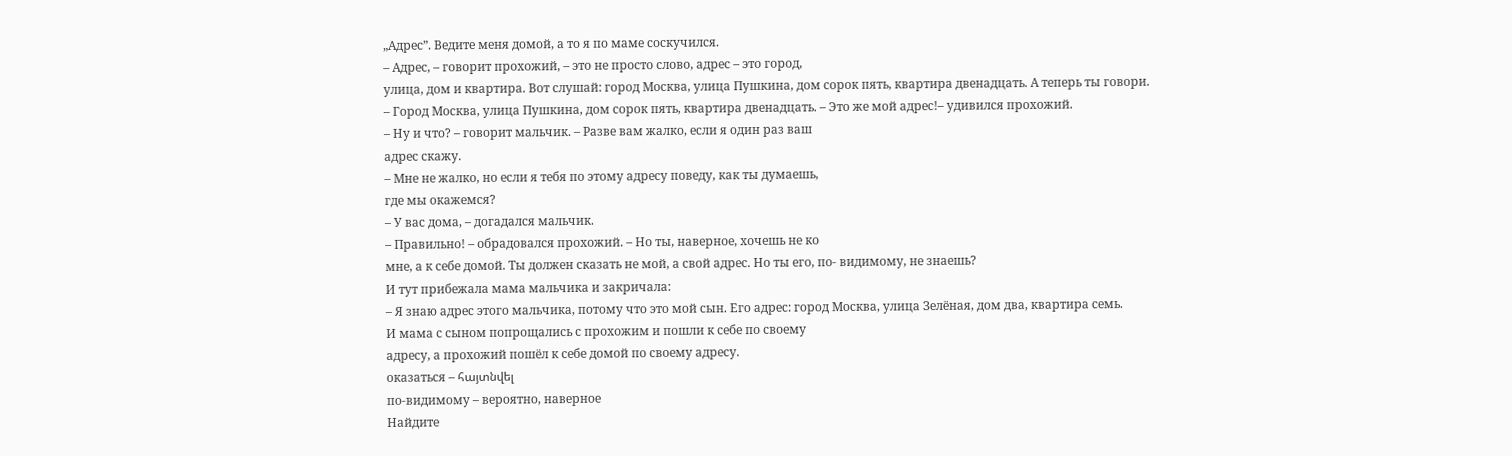„Адрес”. Ведите меня домой, а то я по маме соскучился.
– Адрес, – говорит прохожий, – это не просто слово, адрес – это город,
улица, дом и квартира. Вот слушай: город Москва, улица Пушкина, дом сорок пять, квартира двенадцать. А теперь ты говори.
– Город Москва, улица Пушкина, дом сорок пять, квартира двенадцать. – Это же мой адрес!– удивился прохожий.
– Ну и что? – говорит мальчик. – Разве вам жалко, если я один раз ваш
адрес скажу.
– Мне не жалко, но если я тебя по этому адресу поведу, как ты думаешь,
где мы окажемся?
– У вас дома, – догадался мальчик.
– Правильно! – обрадовался прохожий. – Но ты, наверное, хочешь не ко
мне, а к себе домой. Ты должен сказать не мой, а свой адрес. Но ты его, по- видимому, не знаешь?
И тут прибежала мама мальчика и закричала:
– Я знаю адрес этого мальчика, потому что это мой сын. Его адрес: город Москва, улица Зелёная, дом два, квартира семь.
И мама с сыном попрощались с прохожим и пошли к себе по своему
адресу, а прохожий пошёл к себе домой по своему адресу.
оказаться – հայտնվել
по-видимому – вероятно, наверное
Найдите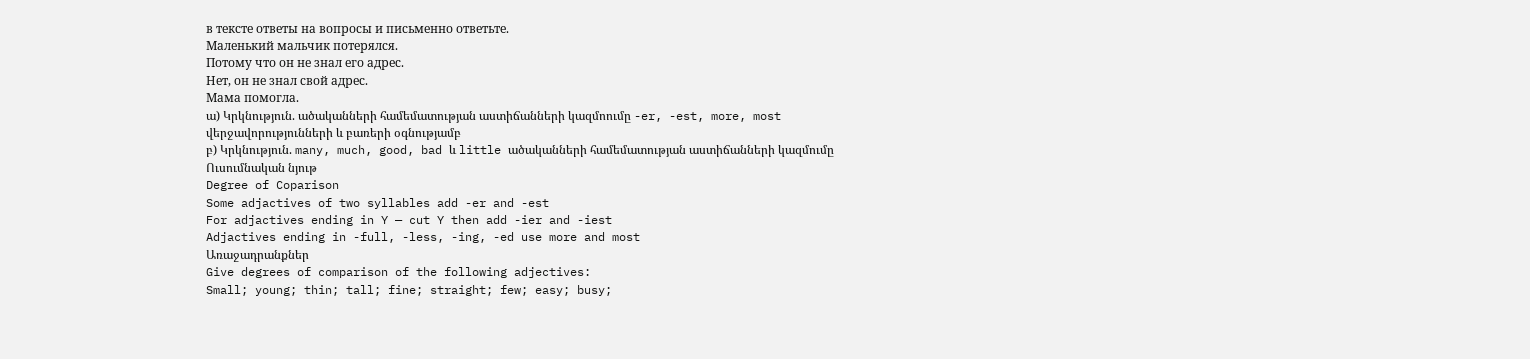в тексте ответы на вопросы и письменно ответьте.
Маленький мальчик потерялся.
Потому что он не знал его адрес.
Нет, он не знал свой адрес.
Мама помогла.
ա) Կրկնություն. ածականների համեմատության աստիճանների կազմոումը -er, -est, more, most վերջավորությունների և բառերի օգնությամբ
բ) Կրկնություն. many, much, good, bad և little ածականների համեմատության աստիճանների կազմումը
Ուսումնական նյութ
Degree of Coparison
Some adjactives of two syllables add -er and -est
For adjactives ending in Y — cut Y then add -ier and -iest
Adjactives ending in -full, -less, -ing, -ed use more and most
Առաջադրանքներ
Give degrees of comparison of the following adjectives:
Small; young; thin; tall; fine; straight; few; easy; busy;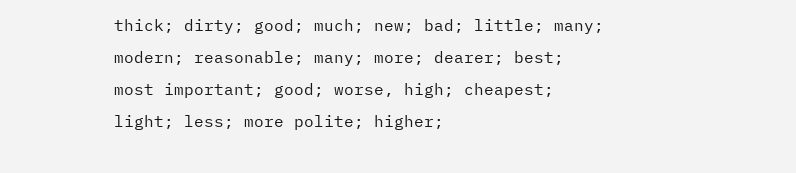thick; dirty; good; much; new; bad; little; many; modern; reasonable; many; more; dearer; best; most important; good; worse, high; cheapest; light; less; more polite; higher;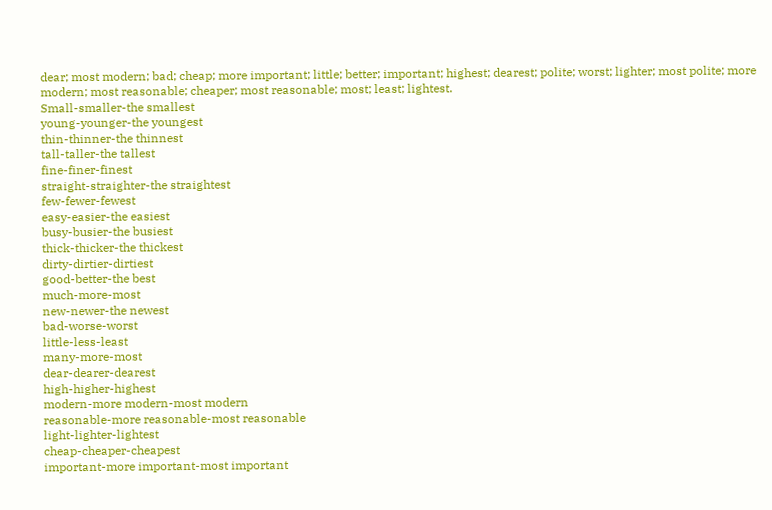dear; most modern; bad; cheap; more important; little; better; important; highest; dearest; polite; worst; lighter; most polite; more modern; most reasonable; cheaper; most reasonable; most; least; lightest.
Small-smaller-the smallest
young-younger-the youngest
thin-thinner-the thinnest
tall-taller-the tallest
fine-finer-finest
straight-straighter-the straightest
few-fewer-fewest
easy-easier-the easiest
busy-busier-the busiest
thick-thicker-the thickest
dirty-dirtier-dirtiest
good-better-the best
much-more-most
new-newer-the newest
bad-worse-worst
little-less-least
many-more-most
dear-dearer-dearest
high-higher-highest
modern-more modern-most modern
reasonable-more reasonable-most reasonable
light-lighter-lightest
cheap-cheaper-cheapest
important-more important-most important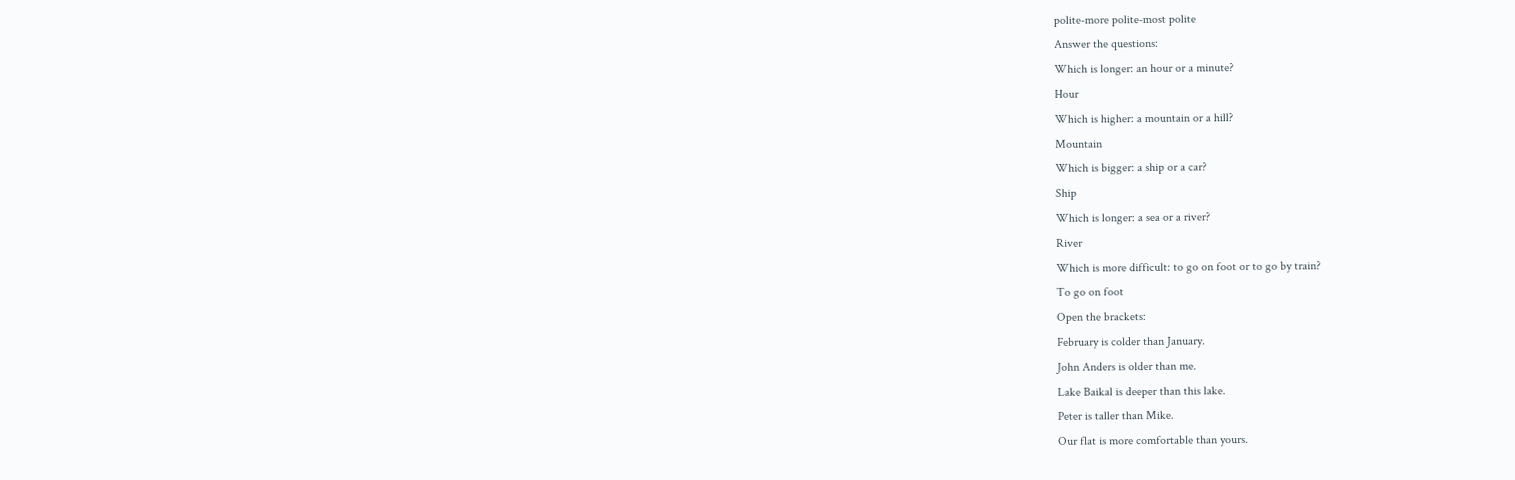polite-more polite-most polite
Answer the questions:
Which is longer: an hour or a minute?
Hour
Which is higher: a mountain or a hill?
Mountain
Which is bigger: a ship or a car?
Ship
Which is longer: a sea or a river?
River
Which is more difficult: to go on foot or to go by train?
To go on foot
Open the brackets:
February is colder than January.
John Anders is older than me.
Lake Baikal is deeper than this lake.
Peter is taller than Mike.
Our flat is more comfortable than yours.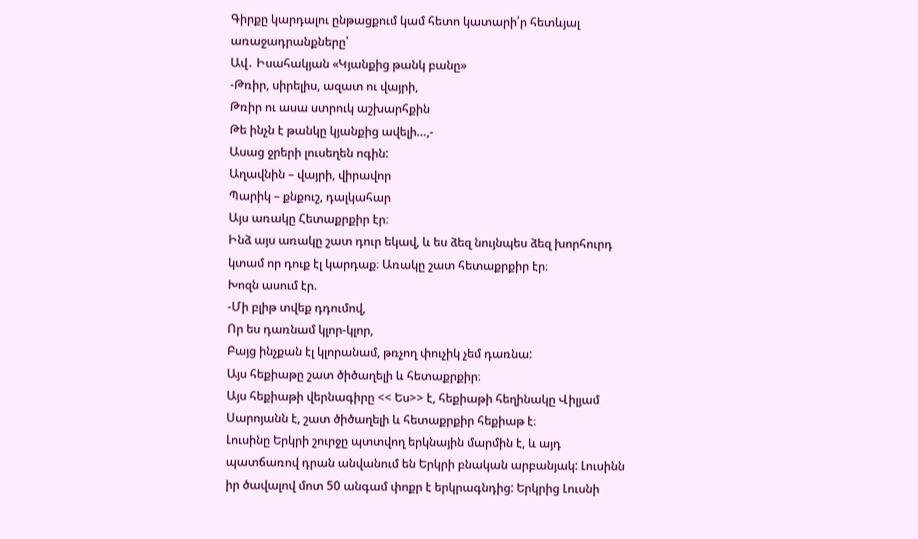Գիրքը կարդալու ընթացքում կամ հետո կատարի՛ր հետևյալ առաջադրանքները՝
Ավ․ Իսահակյան «Կյանքից թանկ բանը»
-Թռիր, սիրելիս, ազատ ու վայրի,
Թռիր ու ասա ստրուկ աշխարհքին
Թե ինչն է թանկը կյանքից ավելի…,-
Ասաց ջրերի լուսեղեն ոգին:
Աղավնին – վայրի, վիրավոր
Պարիկ – քնքուշ, դալկահար
Այս առակը Հետաքրքիր էր։
Ինձ այս առակը շատ դուր եկավ, և ես ձեզ նույնպես ձեզ խորհուրդ կտամ որ դուք էլ կարդաք։ Առակը շատ հետաքրքիր էր։
Խոզն ասում էր.
-Մի բլիթ տվեք դդումով,
Որ ես դառնամ կլոր-կլոր,
Բայց ինչքան էլ կլորանամ, թռչող փուչիկ չեմ դառնա:
Այս հեքիաթը շատ ծիծաղելի և հետաքրքիր։
Այս հեքիաթի վերնագիրը << Ես>> է, հեքիաթի հեղինակը Վիլյամ Սարոյանն է, շատ ծիծաղելի և հետաքրքիր հեքիաթ է։
Լուսինը Երկրի շուրջը պտտվող երկնային մարմին է, և այդ պատճառով դրան անվանում են Երկրի բնական արբանյակ: Լուսինն իր ծավալով մոտ 50 անգամ փոքր է երկրագնդից: Երկրից Լուսնի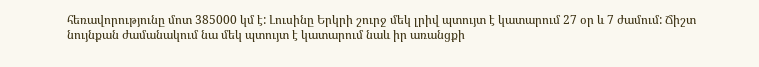հեռավորությունը մոտ 385000 կմ է: Լուսինը Երկրի շուրջ մեկ լրիվ պտույտ է կատարում 27 օր և 7 ժամում: Ճիշտ նույնքան ժամանակում նա մեկ պտույտ է կատարում նաև իր առանցքի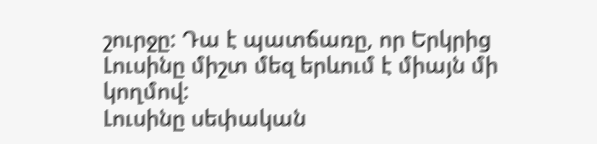շուրջը: Դա է պատճառը, որ Երկրից Լուսինը միշտ մեզ երևում է միայն մի կողմով:
Լուսինը սեփական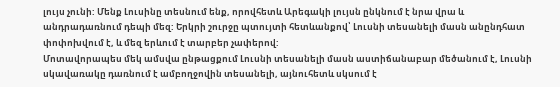լույս չունի: Մենք Լուսինը տեսնում ենք, որովհետև Արեգակի լույսն ընկնում է նրա վրա և անդրադառնում դեպի մեզ: Երկրի շուրջը պտույտի հետևանքով՝ Լուսնի տեսանելի մասն անընդհատ փոփոխվում է, և մեզ երևում է տարբեր չափերով:
Մոտավորապես մեկ ամսվա ընթացքում Լուսնի տեսանելի մասն աստիճանաբար մեծանում է, Լուսնի սկավառակը դառնում է ամբողջովին տեսանելի, այնուհետև սկսում է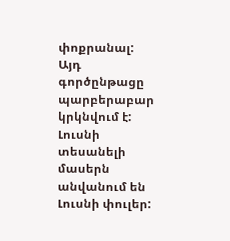փոքրանալ: Այդ գործընթացը պարբերաբար կրկնվում է: Լուսնի տեսանելի մասերն անվանում են Լուսնի փուլեր: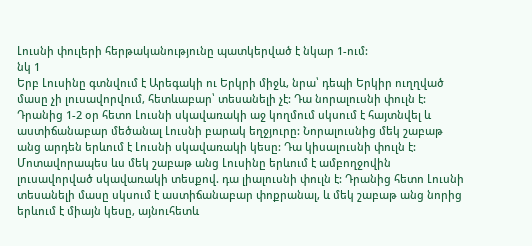Լուսնի փուլերի հերթականությունը պատկերված է նկար 1-ում:
նկ 1
Երբ Լուսինը գտնվում է Արեգակի ու Երկրի միջև, նրա՝ դեպի Երկիր ուղղված մասը չի լուսավորվում, հետևաբար՝ տեսանելի չէ: Դա նորալուսնի փուլն է: Դրանից 1-2 օր հետո Լուսնի սկավառակի աջ կողմում սկսում է հայտնվել և աստիճանաբար մեծանալ Լուսնի բարակ եղջյուրը: Նորալուսնից մեկ շաբաթ անց արդեն երևում է Լուսնի սկավառակի կեսը: Դա կիսալուսնի փուլն է: Մոտավորապես ևս մեկ շաբաթ անց Լուսինը երևում է ամբողջովին լուսավորված սկավառակի տեսքով. դա լիալուսնի փուլն է: Դրանից հետո Լուսնի տեսանելի մասը սկսում է աստիճանաբար փոքրանալ, և մեկ շաբաթ անց նորից երևում է միայն կեսը, այնուհետև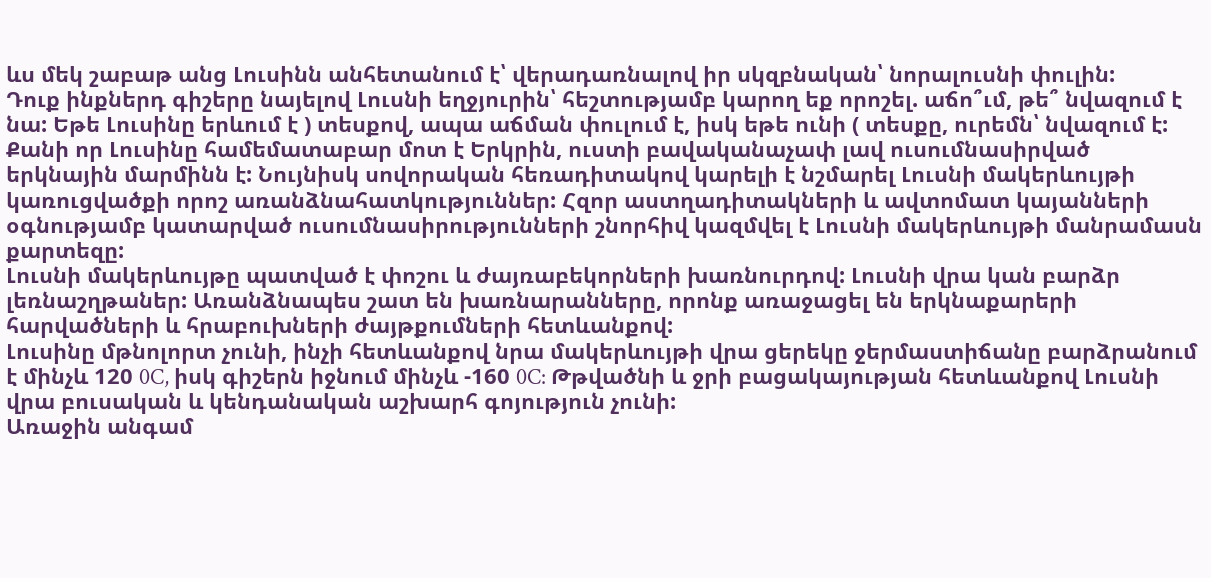ևս մեկ շաբաթ անց Լուսինն անհետանում է՝ վերադառնալով իր սկզբնական՝ նորալուսնի փուլին:
Դուք ինքներդ գիշերը նայելով Լուսնի եղջյուրին՝ հեշտությամբ կարող եք որոշել. աճո՞ւմ, թե՞ նվազում է նա: Եթե Լուսինը երևում է ) տեսքով, ապա աճման փուլում է, իսկ եթե ունի ( տեսքը, ուրեմն՝ նվազում է:
Քանի որ Լուսինը համեմատաբար մոտ է Երկրին, ուստի բավականաչափ լավ ուսումնասիրված երկնային մարմինն է: Նույնիսկ սովորական հեռադիտակով կարելի է նշմարել Լուսնի մակերևույթի կառուցվածքի որոշ առանձնահատկություններ: Հզոր աստղադիտակների և ավտոմատ կայանների օգնությամբ կատարված ուսումնասիրությունների շնորհիվ կազմվել է Լուսնի մակերևույթի մանրամասն քարտեզը:
Լուսնի մակերևույթը պատված է փոշու և ժայռաբեկորների խառնուրդով: Լուսնի վրա կան բարձր լեռնաշղթաներ: Առանձնապես շատ են խառնարանները, որոնք առաջացել են երկնաքարերի հարվածների և հրաբուխների ժայթքումների հետևանքով:
Լուսինը մթնոլորտ չունի, ինչի հետևանքով նրա մակերևույթի վրա ցերեկը ջերմաստիճանը բարձրանում է մինչև 120 0C, իսկ գիշերն իջնում մինչև -160 0C: Թթվածնի և ջրի բացակայության հետևանքով Լուսնի վրա բուսական և կենդանական աշխարհ գոյություն չունի:
Առաջին անգամ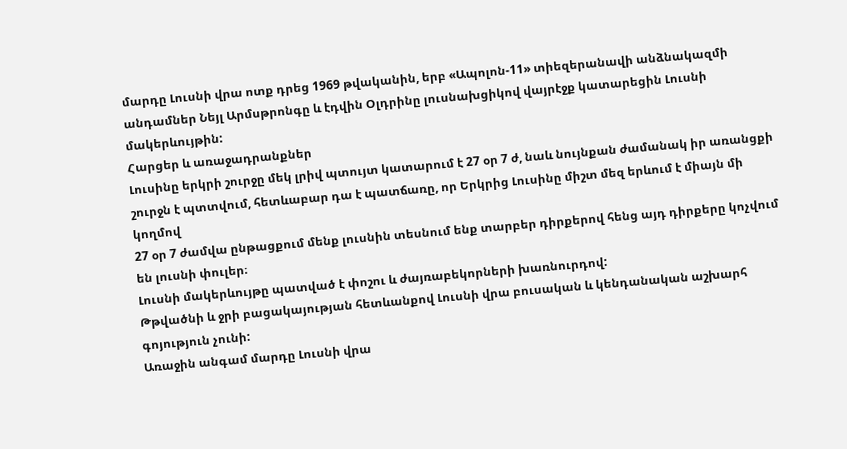մարդը Լուսնի վրա ոտք դրեց 1969 թվականին, երբ «Ապոլոն-11» տիեզերանավի անձնակազմի անդամներ Նեյլ Արմսթրոնգը և էդվին Օլդրինը լուսնախցիկով վայրէջք կատարեցին Լուսնի մակերևույթին:
Հարցեր և առաջադրանքներ
Լուսինը երկրի շուրջը մեկ լրիվ պտույտ կատարում է 27 օր 7 ժ, նաև նույնքան ժամանակ իր առանցքի շուրջն է պտտվում, հետևաբար դա է պատճառը, որ Երկրից Լուսինը միշտ մեզ երևում է միայն մի կողմով
27 օր 7 ժամվա ընթացքում մենք լուսնին տեսնում ենք տարբեր դիրքերով հենց այդ դիրքերը կոչվում են լուսնի փուլեր։
Լուսնի մակերևույթը պատված է փոշու և ժայռաբեկորների խառնուրդով:
Թթվածնի և ջրի բացակայության հետևանքով Լուսնի վրա բուսական և կենդանական աշխարհ գոյություն չունի:
Առաջին անգամ մարդը Լուսնի վրա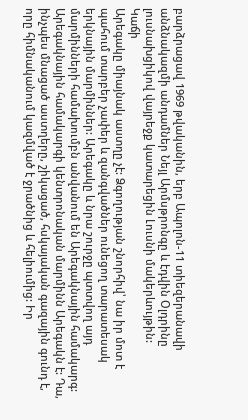բարձրացավ 1969 թվականին, երբ Ապոլոն-11 տիեզերանավի անձնակազմի անդամներ Նեյլ Արմսթրոնգը և էդվին Օլդրինը լուսնախցիկով վայրեջք կատարեցին Լուսնի մակերևույթին:
Կաճի
Արեգակը միայնակ աստղը չէ: Ձգողության շնորհիվ՝ նա իր մոտ է պահում տարբեր չափեր և զանգվածներ ունեցող տարատեսակ երկնային մարմիններ: Արեգակը և նրա շուրջը պտտվող այդ մարմինների համախումբն անվանում են Արեգակնային համակարգ:
Արեգակնային համակարգի կենտրոնական մարմինն Արեգակն է: Դա, ինչպես մնացած աստղերը, շիկացած, հսկայական գազային գունդ է, որը հիմնականում կազմված է ջրածնից և հելիումից: Իր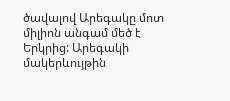ծավալով Արեգակը մոտ միլիոն անգամ մեծ է Երկրից: Արեգակի մակերևույթին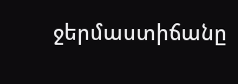ջերմաստիճանը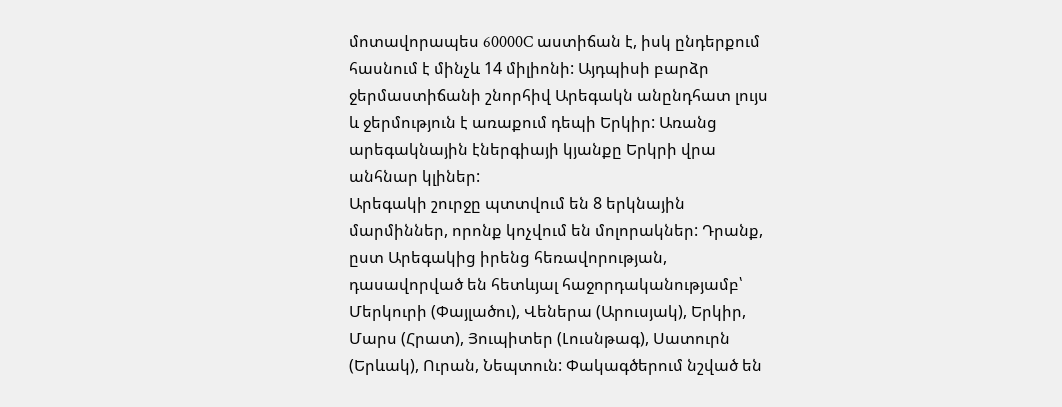մոտավորապես 60000C աստիճան է, իսկ ընդերքում հասնում է մինչև 14 միլիոնի: Այդպիսի բարձր ջերմաստիճանի շնորհիվ Արեգակն անընդհատ լույս և ջերմություն է առաքում դեպի Երկիր: Առանց արեգակնային էներգիայի կյանքը Երկրի վրա անհնար կլիներ:
Արեգակի շուրջը պտտվում են 8 երկնային մարմիններ, որոնք կոչվում են մոլորակներ: Դրանք, ըստ Արեգակից իրենց հեռավորության, դասավորված են հետևյալ հաջորդականությամբ՝ Մերկուրի (Փայլածու), Վեներա (Արուսյակ), Երկիր, Մարս (Հրատ), Յուպիտեր (Լուսնթագ), Սատուրն (Երևակ), Ուրան, Նեպտուն: Փակագծերում նշված են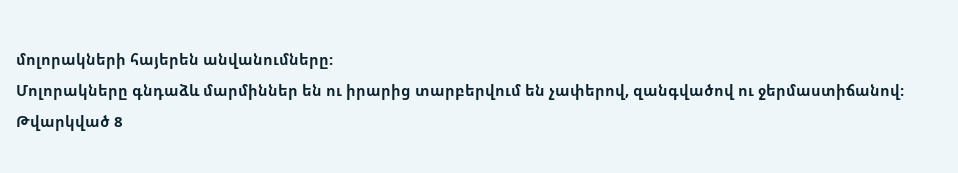մոլորակների հայերեն անվանումները:
Մոլորակները գնդաձև մարմիններ են ու իրարից տարբերվում են չափերով, զանգվածով ու ջերմաստիճանով:
Թվարկված 8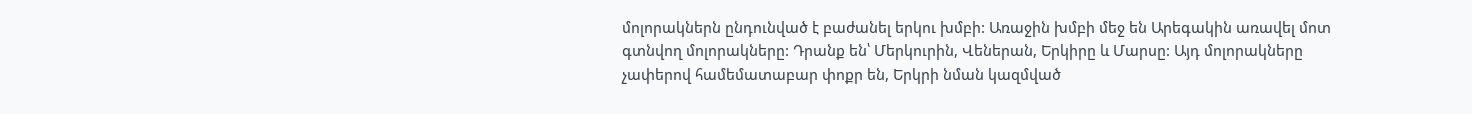մոլորակներն ընդունված է բաժանել երկու խմբի: Առաջին խմբի մեջ են Արեգակին առավել մոտ գտնվող մոլորակները: Դրանք են՝ Մերկուրին, Վեներան, Երկիրը և Մարսը: Այդ մոլորակները չափերով համեմատաբար փոքր են, Երկրի նման կազմված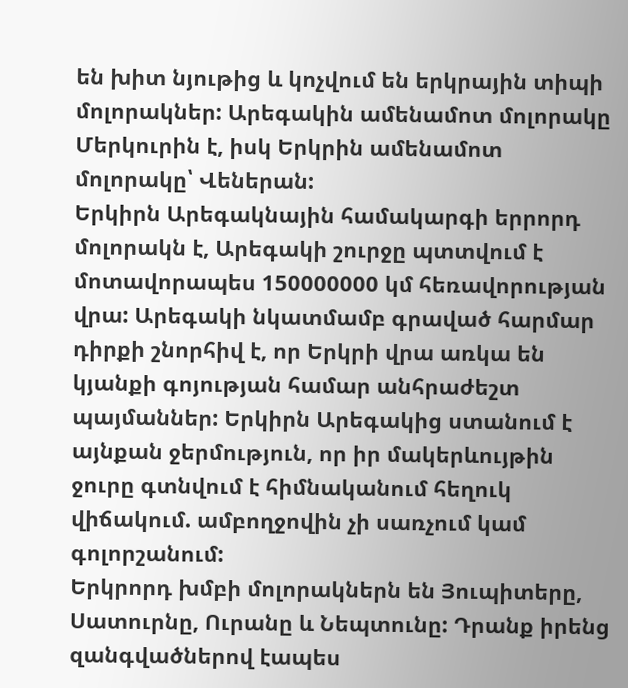են խիտ նյութից և կոչվում են երկրային տիպի մոլորակներ: Արեգակին ամենամոտ մոլորակը Մերկուրին է, իսկ Երկրին ամենամոտ մոլորակը՝ Վեներան:
Երկիրն Արեգակնային համակարգի երրորդ մոլորակն է, Արեգակի շուրջը պտտվում է մոտավորապես 150000000 կմ հեռավորության վրա: Արեգակի նկատմամբ գրաված հարմար դիրքի շնորհիվ է, որ Երկրի վրա առկա են կյանքի գոյության համար անհրաժեշտ պայմաններ: Երկիրն Արեգակից ստանում է այնքան ջերմություն, որ իր մակերևույթին ջուրը գտնվում է հիմնականում հեղուկ վիճակում. ամբողջովին չի սառչում կամ գոլորշանում:
Երկրորդ խմբի մոլորակներն են Յուպիտերը, Սատուրնը, Ուրանը և Նեպտունը: Դրանք իրենց զանգվածներով էապես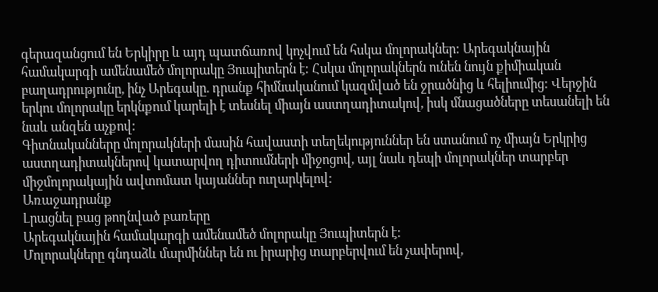գերազանցում են Երկիրը և այդ պատճառով կոչվում են հսկա մոլորակներ: Արեգակնային համակարգի ամենամեծ մոլորակը Յուպիտերն է: Հսկա մոլորակներն ունեն նույն քիմիական բաղադրությունը, ինչ Արեգակը. դրանք հիմնականում կազմված են ջրածնից և հելիումից: Վերջին երկու մոլորակը երկնքում կարելի է տեսնել միայն աստղադիտակով, իսկ մնացածները տեսանելի են նաև անզեն աչքով:
Գիտնականները մոլորակների մասին հավաստի տեղեկություններ են ստանում ոչ միայն Երկրից աստղադիտակներով կատարվող դիտումների միջոցով, այլ նաև դեպի մոլորակներ տարբեր միջմոլորակային ավտոմատ կայաններ ուղարկելով:
Առաջադրանք
Լրացնել բաց թողնված բառերը
Արեգակնային համակարգի ամենամեծ մոլորակը Յուպիտերն է:
Մոլորակները գնդաձև մարմիններ են ու իրարից տարբերվում են չափերով,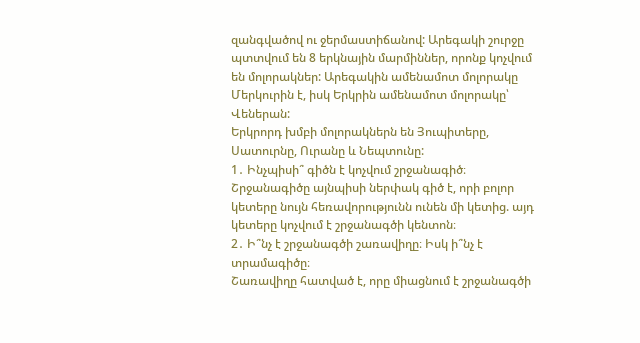զանգվածով ու ջերմաստիճանով: Արեգակի շուրջը պտտվում են 8 երկնային մարմիններ, որոնք կոչվում են մոլորակներ: Արեգակին ամենամոտ մոլորակը Մերկուրին է, իսկ Երկրին ամենամոտ մոլորակը՝ Վեներան:
Երկրորդ խմբի մոլորակներն են Յուպիտերը, Սատուրնը, Ուրանը և Նեպտունը:
1․ Ինչպիսի՞ գիծն է կոչվում շրջանագիծ։
Շրջանագիծը այնպիսի ներփակ գիծ է, որի բոլոր կետերը նույն հեռավորությունն ունեն մի կետից. այդ կետերը կոչվում է շրջանագծի կենտոն։
2․ Ի՞նչ է շրջանագծի շառավիղը։ Իսկ ի՞նչ է տրամագիծը։
Շառավիղը հատված է, որը միացնում է շրջանագծի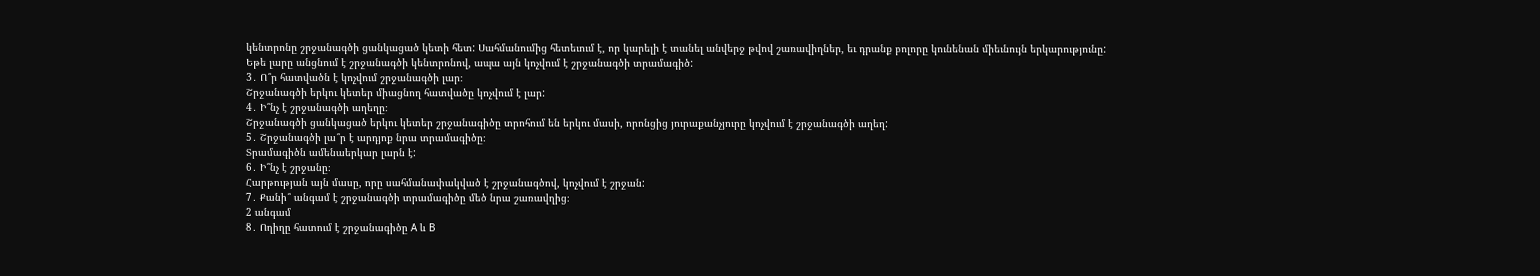կենտրոնը շրջանագծի ցանկացած կետի հետ: Սահմանումից հետեւում է, որ կարելի է տանել անվերջ թվով շառավիղներ, եւ դրանք բոլորը կունենան միեւնույն երկարությունը:
Եթե լարը անցնում է շրջանագծի կենտրոնով, ապա այն կոչվում է շրջանագծի տրամագիծ:
3․ Ո՞ր հատվածն է կոչվում շրջանագծի լար։
Շրջանագծի երկու կետեր միացնող հատվածը կոչվում է լար:
4․ Ի՞նչ է շրջանագծի աղեղը։
Շրջանագծի ցանկացած երկու կետեր շրջանագիծը տրոհում են երկու մասի, որոնցից յուրաքանչյուրը կոչվում է շրջանագծի աղեղ:
5․ Շրջանագծի լա՞ր է արդյոք նրա տրամագիծը։
Տրամագիծն ամենաերկար լարն է:
6․ Ի՞նչ է շրջանը։
Հարթության այն մասը, որը սահմանափակված է շրջանագծով, կոչվում է շրջան:
7․ Քանի՞ անգամ է շրջանագծի տրամագիծը մեծ նրա շառավղից։
2 անգամ
8․ Ողիղը հատում է շրջանագիծը A և B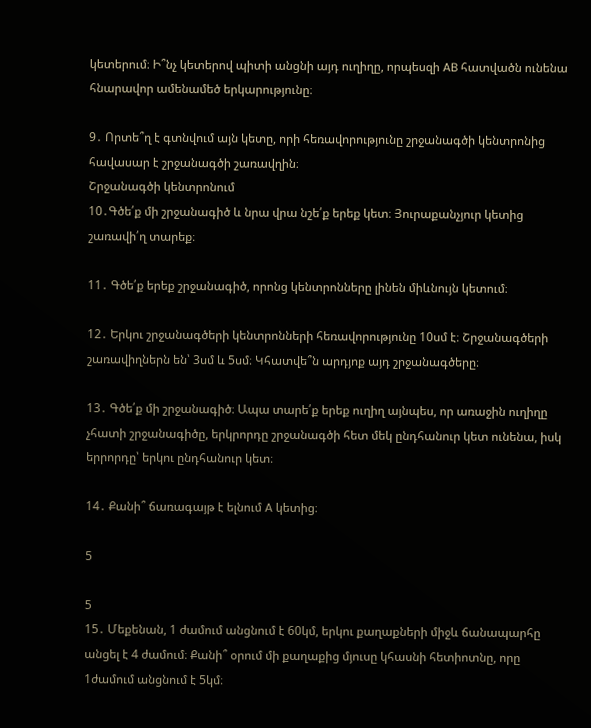կետերում։ Ի՞նչ կետերով պիտի անցնի այդ ուղիղը, որպեսզի AB հատվածն ունենա հնարավոր ամենամեծ երկարությունը։

9․ Որտե՞ղ է գտնվում այն կետը, որի հեռավորությունը շրջանագծի կենտրոնից հավասար է շրջանագծի շառավղին։
Շրջանագծի կենտրոնում
10․Գծե՛ք մի շրջանագիծ և նրա վրա նշե՛ք երեք կետ։ Յուրաքանչյուր կետից շառավի՛ղ տարեք։

11․ Գծե՛ք երեք շրջանագիծ, որոնց կենտրոնները լինեն միևնույն կետում։

12․ Երկու շրջանագծերի կենտրոնների հեռավորությունը 10սմ է։ Շրջանագծերի շառավիղներն են՝ 3սմ և 5սմ։ Կհատվե՞ն արդյոք այդ շրջանագծերը։

13․ Գծե՛ք մի շրջանագիծ։ Ապա տարե՛ք երեք ուղիղ այնպես, որ առաջին ուղիղը չհատի շրջանագիծը, երկրորդը շրջանագծի հետ մեկ ընդհանուր կետ ունենա, իսկ երրորդը՝ երկու ընդհանուր կետ։

14․ Քանի՞ ճառագայթ է ելնում A կետից։

5

5
15․ Մեքենան, 1 ժամում անցնում է 60կմ, երկու քաղաքների միջև ճանապարհը անցել է 4 ժամում։ Քանի՞ օրում մի քաղաքից մյուսը կհասնի հետիոտնը, որը 1ժամում անցնում է 5կմ։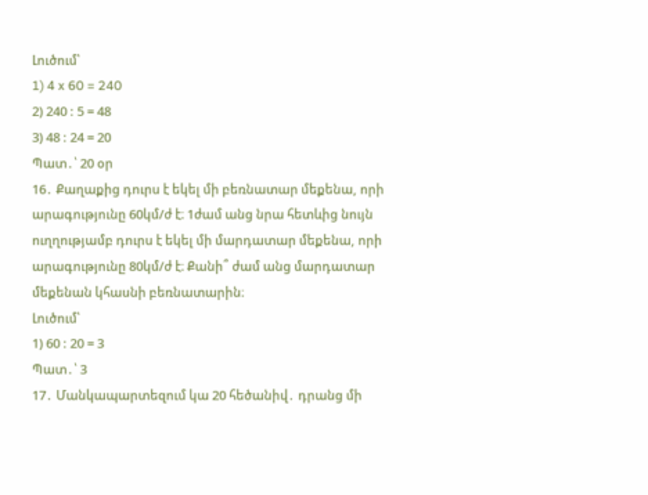Լուծում՝
1) 4 x 60 = 240
2) 240 : 5 = 48
3) 48 : 24 = 20
Պատ․՝ 20 օր
16․ Քաղաքից դուրս է եկել մի բեռնատար մեքենա, որի արագությունը 60կմ/ժ է։ 1ժամ անց նրա հետևից նույն ուղղությամբ դուրս է եկել մի մարդատար մեքենա, որի արագությունը 80կմ/ժ է։ Քանի՞ ժամ անց մարդատար մեքենան կհասնի բեռնատարին։
Լուծում՝
1) 60 : 20 = 3
Պատ․՝ 3
17․ Մանկապարտեզում կա 20 հեծանիվ․ դրանց մի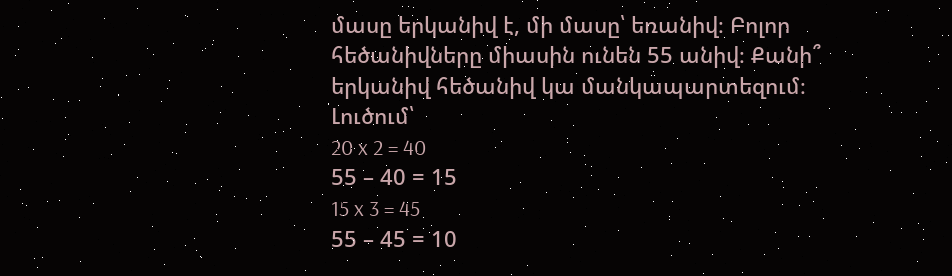մասը երկանիվ է, մի մասը՝ եռանիվ։ Բոլոր հեծանիվները միասին ունեն 55 անիվ։ Քանի՞ երկանիվ հեծանիվ կա մանկապարտեզում։
Լուծում՝
20 x 2 = 40
55 – 40 = 15
15 x 3 = 45
55 – 45 = 10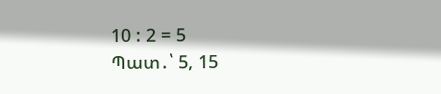10 : 2 = 5
Պատ․՝ 5, 15